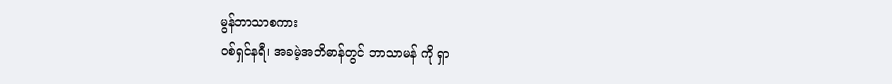မွန်ဘာသာစကား
ဝစ်ရှင်နရီ၊ အခမဲ့အဘိဓာန်တွင် ဘာသာမန် ကို ရှာ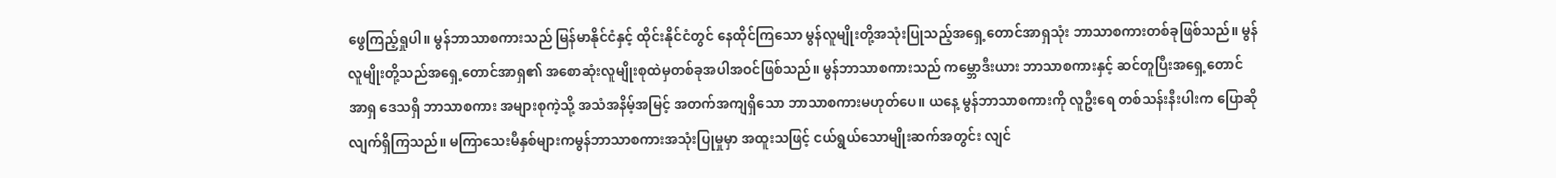ဖွေကြည့်ရှုပါ။ မွန်ဘာသာစကားသည် မြန်မာနိုင်ငံနှင့် ထိုင်းနိုင်ငံတွင် နေထိုင်ကြသော မွန်လူမျိုးတို့အသုံးပြုသည့်အရှေ့တောင်အာရှသုံး ဘာသာစကားတစ်ခုဖြစ်သည်။ မွန်လူမျိုးတို့သည်အရှေ့တောင်အာရှ၏ အစောဆုံးလူမျိုးစုထဲမှတစ်ခုအပါအဝင်ဖြစ်သည်။ မွန်ဘာသာစကားသည် ကမ္ဘောဒီးယား ဘာသာစကားနှင့် ဆင်တူပြီးအရှေ့တောင်အာရှ ဒေသရှိ ဘာသာစကား အများစုကဲ့သို့ အသံအနိမ့်အမြင့် အတက်အကျရှိသော ဘာသာစကားမဟုတ်ပေ။ ယနေ့ မွန်ဘာသာစကားကို လူဦးရေ တစ်သန်းနီးပါးက ပြောဆိုလျက်ရှိကြသည်။ မကြာသေးမီနှစ်များကမွန်ဘာသာစကားအသုံးပြုမှုမှာ အထူးသဖြင့် ငယ်ရွယ်သောမျိုးဆက်အတွင်း လျင်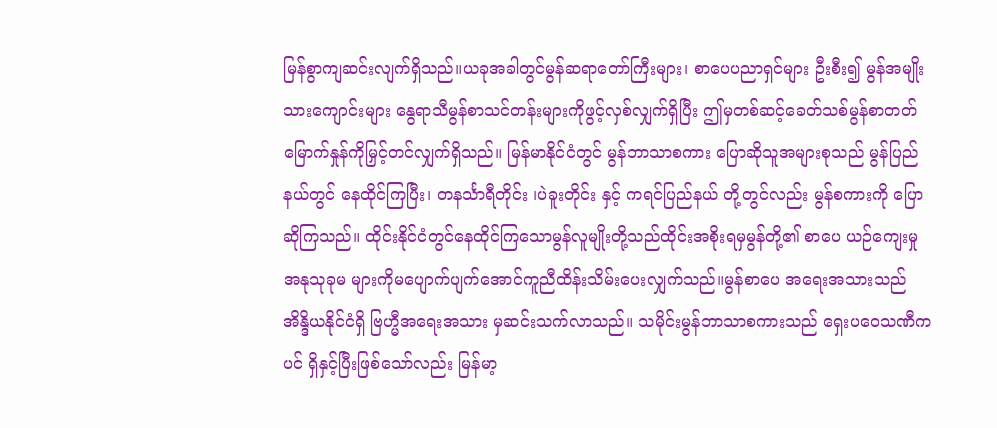မြန်စွာကျဆင်းလျက်ရှိသည်။ယခုအခါတွင်မွန်ဆရာတော်ကြီးများ၊ စာပေပညာရှင်များ ဦးစီး၍ မွန်အမျိုးသားကျောင်းများ နွေရာသီမွန်စာသင်တန်းများကိုဖွင့်လှစ်လျှက်ရှိပြီး ဤမှတစ်ဆင့်ခေတ်သစ်မွန်စာတတ်မြောက်နှုန်ကိုမြှင့်တင်လျှက်ရှိသည်။ မြန်မာနိုင်ငံတွင် မွန်ဘာသာစကား ပြောဆိုသူအများစုသည် မွန်ပြည်နယ်တွင် နေထိုင်ကြပြီး၊ တနင်္သာရီတိုင်း ၊ပဲခူးတိုင်း နှင့် ကရင်ပြည်နယ် တို့တွင်လည်း မွန်စကားကို ပြောဆိုကြသည်။ ထိုင်းနိုင်ငံတွင်နေထိုင်ကြသောမွန်လူမျိုးတို့သည်ထိုင်းအစိုးရမှမွန်တို့၏ စာပေ ယဉ်ကျေးမှု အနုသုခုမ များကိုမပျောက်ပျက်အောင်ကူညီထိန်းသိမ်းပေးလျှက်သည်။မွန်စာပေ အရေးအသားသည် အိန္ဒိယနိုင်ငံရှိ ဗြဟ္မီအရေးအသား မှဆင်းသက်လာသည်။ သမိုင်းမွန်ဘာသာစကားသည် ရှေးပဝေသဏီကပင် ရှိနှင့်ပြီးဖြစ်သော်လည်း မြန်မာ့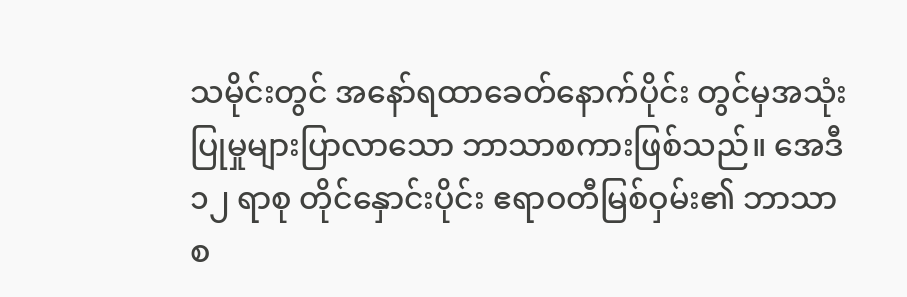သမိုင်းတွင် အနော်ရထာခေတ်နောက်ပိုင်း တွင်မှအသုံးပြုမှုများပြာလာသော ဘာသာစကားဖြစ်သည်။ အေဒီ ၁၂ ရာစု တိုင်နှောင်းပိုင်း ဧရာဝတီမြစ်ဝှမ်း၏ ဘာသာစ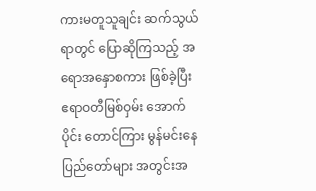ကားမတူသူချင်း ဆက်သွယ်ရာတွင် ပြောဆိုကြသည့် အရောအနှောစကား ဖြစ်ခဲ့ပြီး ဧရာဝတီမြစ်ဝှမ်း အောက်ပိုင်း တောင်ကြား မွန်မင်းနေပြည်တော်များ အတွင်းအ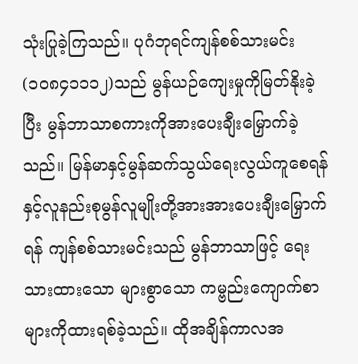သုံးပြုခဲ့ကြသည်။ ပုဂံဘုရင်ကျန်စစ်သားမင်း(၁၀၈၄၁၁၁၂)သည် မွန်ယဉ်ကျေးမှုကိုမြတ်နိုးခဲ့ပြီး မွန်ဘာသာစကားကိုအားပေးချီးမြှောက်ခဲ့သည်။ မြန်မာနှင့်မွန်ဆက်သွယ်ရေးလွယ်ကူစေရန်နှင့်လူနည်းစုမွန်လူမျိုးတို့အားအားပေးချီးမြှောက်ရန် ကျန်စစ်သားမင်းသည် မွန်ဘာသာဖြင့် ရေးသားထားသော များစွာသော ကမ္ဗည်းကျောက်စာများကိုထားရစ်ခဲ့သည်။ ထိုအချိန်ကာလအ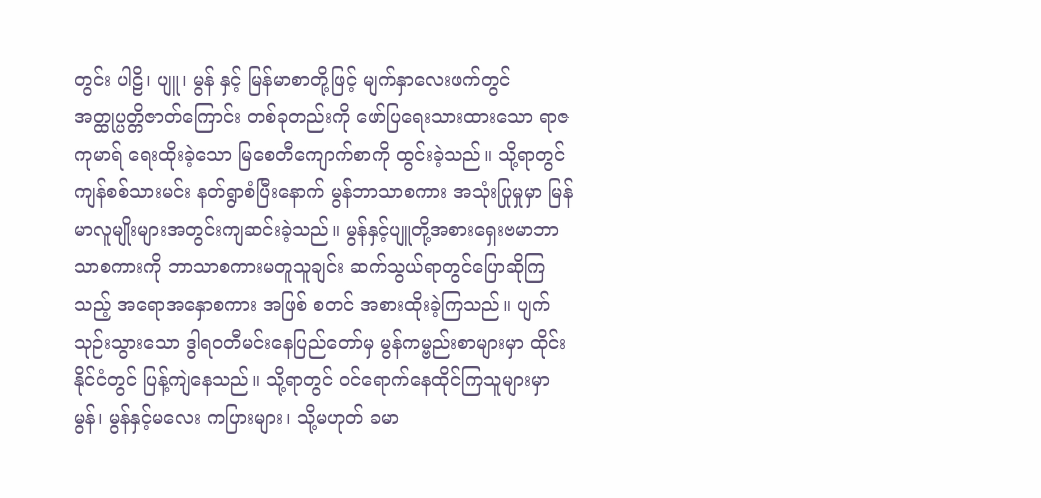တွင်း ပါဠိ၊ ပျူ၊ မွန် နှင့် မြန်မာစာတို့ဖြင့် မျက်နှာလေးဖက်တွင် အတ္ထုပ္ပတ္တိဇာတ်ကြောင်း တစ်ခုတည်းကို ဖော်ပြရေးသားထားသော ရာဇကုမာရ် ရေးထိုးခဲ့သော မြစေတီကျောက်စာကို ထွင်းခဲ့သည်။ သို့ရာတွင် ကျန်စစ်သားမင်း နတ်ရွာစံပြီးနောက် မွန်ဘာသာစကား အသုံးပြုမှုမှာ မြန်မာလူမျိုးများအတွင်းကျဆင်းခဲ့သည်။ မွန်နှင့်ပျူတို့အစားရှေးဗမာဘာသာစကားကို ဘာသာစကားမတူသူချင်း ဆက်သွယ်ရာတွင်ပြောဆိုကြသည့် အရောအနှောစကား အဖြစ် စတင် အစားထိုးခဲ့ကြသည်။ ပျက်သုဉ်းသွားသော ဒွါရဝတီမင်းနေပြည်တော်မှ မွန်ကမ္ဗည်းစာများမှာ ထိုင်းနိုင်ငံတွင် ပြန့်ကျဲနေသည်။ သို့ရာတွင် ဝင်ရောက်နေထိုင်ကြသူများမှာ မွန်၊ မွန်နှင့်မလေး ကပြားများ၊ သို့မဟုတ် ခမာ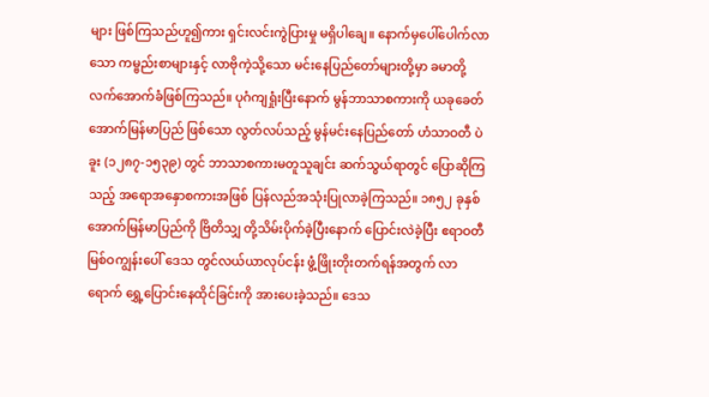များ ဖြစ်ကြသည်ဟူ၍ကား ရှင်းလင်းကွဲပြားမှု မရှိပါချေ။ နောက်မှပေါ်ပေါက်လာသော ကမ္ဗည်းစာများနှင့် လာဗိုကဲ့သို့သော မင်းနေပြည်တော်များတို့မှာ ခမာတို့ လက်အောက်ခံဖြစ်ကြသည်။ ပုဂံကျရှုံးပြီးနောက် မွန်ဘာသာစကားကို ယခုခေတ် အောက်မြန်မာပြည် ဖြစ်သော လွတ်လပ်သည့် မွန်မင်းနေပြည်တော် ဟံသာဝတီ ပဲခူး (၁၂၈၇-၁၅၃၉) တွင် ဘာသာစကားမတူသူချင်း ဆက်သွယ်ရာတွင် ပြောဆိုကြသည့် အရောအနှောစကားအဖြစ် ပြန်လည်အသုံးပြုလာခဲ့ကြသည်။ ၁၈၅၂ ခုနှစ် အောက်မြန်မာပြည်ကို ဗြိတိသျှ တို့သိမ်းပိုက်ခဲ့ပြီးနောက် ပြောင်းလဲခဲ့ပြီး ဧရာဝတီမြစ်ဝကျွန်းပေါ် ဒေသ တွင်လယ်ယာလုပ်ငန်း ဖွံ့ဖြိုးတိုးတက်ရန်အတွက် လာရောက် ရွှေ့ပြောင်းနေထိုင်ခြင်းကို အားပေးခဲ့သည်။ ဒေသ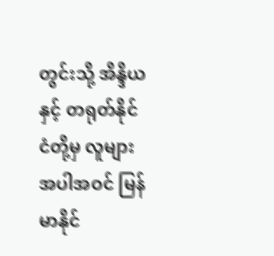တွင်းသို့ အိန္ဒိယ နှင့် တရုတ်နိုင်ငံတို့မှ လူများအပါအဝင် မြန်မာနိုင်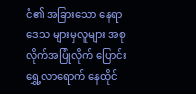ငံ၏ အခြားသော နေရာဒေသ များမှလူများ အစုလိုက်အပြုံလိုက် ပြောင်းရွှေ့လာရောက် နေထိုင်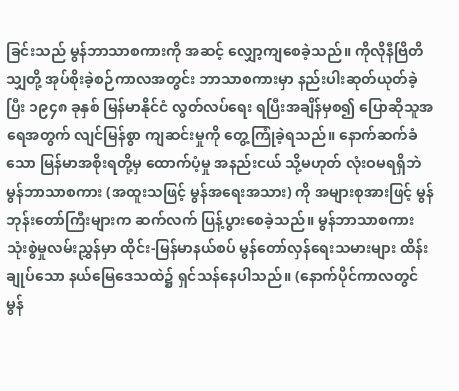ခြင်းသည် မွန်ဘာသာစကားကို အဆင့် လျှော့ကျစေခဲ့သည်။ ကိုလိုနီဗြိတိသျှတို့ အုပ်စိုးခဲ့စဉ်ကာလအတွင်း ဘာသာစကားမှာ နည်းပါးဆုတ်ယုတ်ခဲ့ပြီး ၁၉၄၈ ခုနှစ် မြန်မာနိုင်ငံ လွတ်လပ်ရေး ရပြီးအချိန်မှစ၍ ပြောဆိုသူအရေအတွက် လျင်မြန်စွာ ကျဆင်းမှုကို တွေ့ကြုံခဲ့ရသည်။ နောက်ဆက်ခံသော မြန်မာအစိုးရတို့မှ ထောက်ပံ့မှု အနည်းငယ် သို့မဟုတ် လုံးဝမရရှိဘဲ မွန်ဘာသာစကား (အထူးသဖြင့် မွန်အရေးအသား) ကို အများစုအားဖြင့် မွန်ဘုန်းတော်ကြီးများက ဆက်လက် ပြန့်ပွားစေခဲ့သည်။ မွန်ဘာသာစကား သုံးစွဲမှုလမ်းညွှန်မှာ ထိုင်း-မြန်မာနယ်စပ် မွန်တော်လှန်ရေးသမားများ ထိန်းချုပ်သော နယ်မြေဒေသထဲ၌ ရှင်သန်နေပါသည်။ (နောက်ပိုင်ကာလတွင် မွန်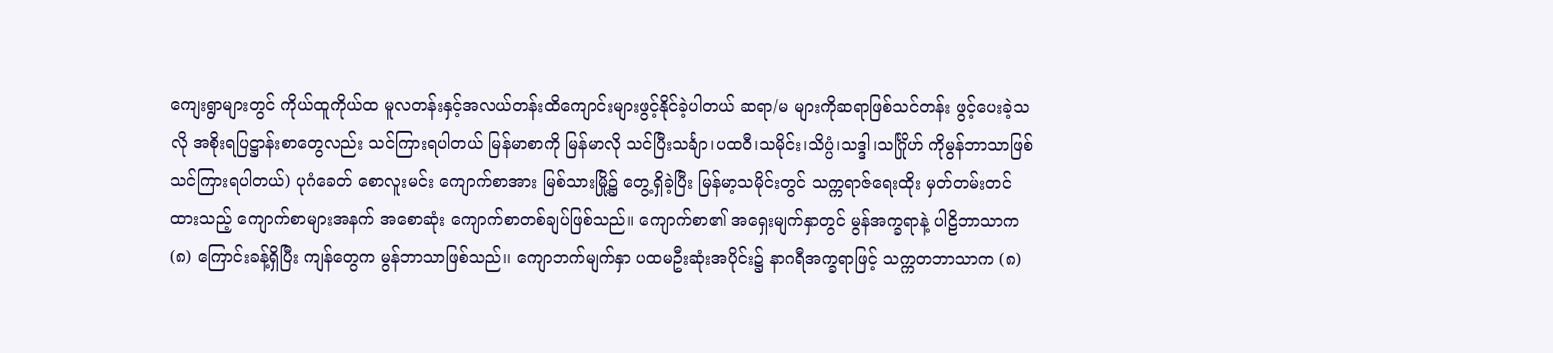ကျေးရွာများတွင် ကိုယ်ထူကိုယ်ထ မူလတန်းနှင့်အလယ်တန်းထိကျောင်းများဖွင့်နိုင်ခဲ့ပါတယ် ဆရာ/မ များကိုဆရာဖြစ်သင်တန်း ဖွင့်ပေးခဲ့သလို အစိုးရပြဋ္ဌာန်းစာတွေလည်း သင်ကြားရပါတယ် မြန်မာစာကို မြန်မာလို သင်ပြီးသင်္ချာ၊ပထဝီ၊သမိုင်း၊သိပ္ပံ၊သဒ္ဒါ၊သင်္ဂြိုဟ် ကိုမွန်ဘာသာဖြစ် သင်ကြားရပါတယ်) ပုဂံခေတ် စောလူးမင်း ကျောက်စာအား မြစ်သားမြို့၌ တွေ့ရှိခဲ့ပြီး မြန်မာ့သမိုင်းတွင် သက္ကရာဇ်ရေးထိုး မှတ်တမ်းတင်ထားသည့် ကျောက်စာများအနက် အစောဆုံး ကျောက်စာတစ်ချပ်ဖြစ်သည်။ ကျောက်စာ၏ အရှေးမျက်နှာတွင် မွန်အက္ခရာနဲ့ ပါဠိဘာသာက (၈) ကြောင်းခန့်ရှိပြီး ကျန်တွေက မွန်ဘာသာဖြစ်သည်၊၊ ကျောဘက်မျက်နှာ ပထမဦးဆုံးအပိုင်း၌ နာဂရီအက္ခရာဖြင့် သက္ကတဘာသာက (၈)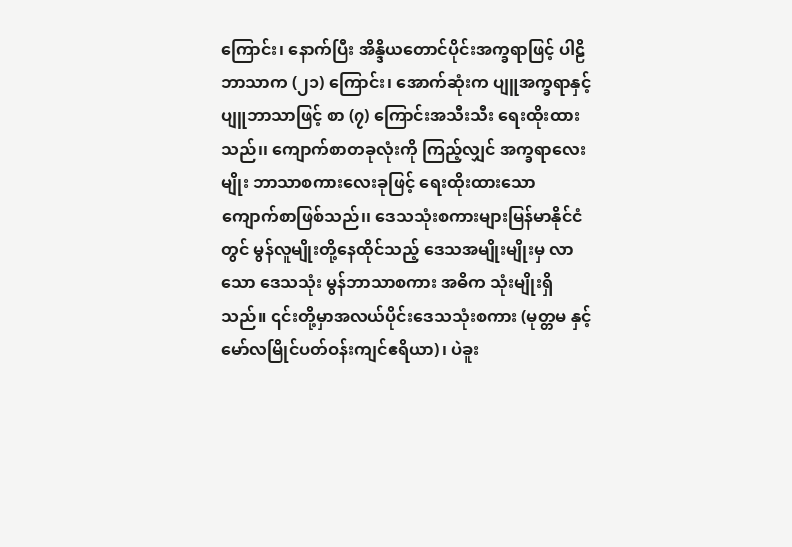ကြောင်း၊ နောက်ပြီး အိန္ဒိယတောင်ပိုင်းအက္ခရာဖြင့် ပါဠိဘာသာက (၂၁) ကြောင်း၊ အောက်ဆုံးက ပျူအက္ခရာနှင့် ပျူဘာသာဖြင့် စာ (၇) ကြောင်းအသီးသီး ရေးထိုးထားသည်၊၊ ကျောက်စာတခုလုံးကို ကြည့်လျှင် အက္ခရာလေးမျိုး ဘာသာစကားလေးခုဖြင့် ရေးထိုးထားသော ကျောက်စာဖြစ်သည်၊၊ ဒေသသုံးစကားများမြန်မာနိုင်ငံတွင် မွန်လူမျိုးတို့နေထိုင်သည့် ဒေသအမျိုးမျိုးမှ လာသော ဒေသသုံး မွန်ဘာသာစကား အဓိက သုံးမျိုးရှိသည်။ ၎င်းတို့မှာအလယ်ပိုင်းဒေသသုံးစကား (မုတ္တမ နှင့်မော်လမြိုင်ပတ်ဝန်းကျင်ဧရိယာ)၊ ပဲခူး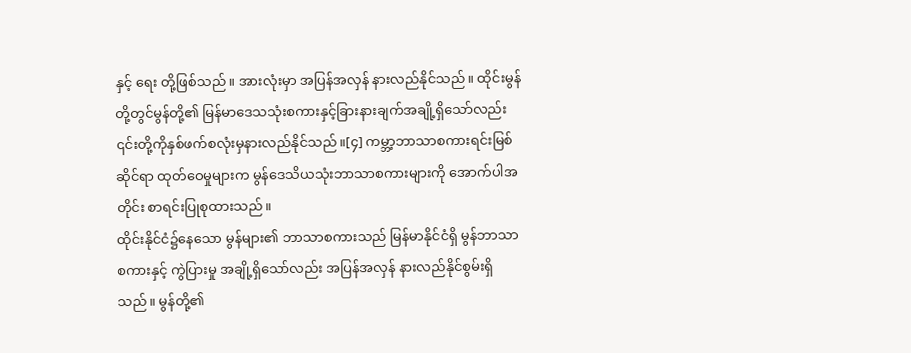နှင့် ရေး တို့ဖြစ်သည်။ အားလုံးမှာ အပြန်အလှန် နားလည်နိုင်သည်။ ထိုင်းမွန်တို့တွင်မွန်တို့၏ မြန်မာဒေသသုံးစကားနှင့်ခြားနားချက်အချို့ရှိသော်လည်း ၎င်းတို့ကိုနှစ်ဖက်စလုံးမှနားလည်နိုင်သည်။[၄] ကမ္ဘာ့ဘာသာစကားရင်းမြစ်ဆိုင်ရာ ထုတ်ဝေမှုများက မွန်ဒေသိယသုံးဘာသာစကားများကို အောက်ပါအတိုင်း စာရင်းပြုစုထားသည်။
ထိုင်းနိုင်ငံ၌နေသော မွန်များ၏ ဘာသာစကားသည် မြန်မာနိုင်ငံရှိ မွန်ဘာသာစကားနှင့် ကွဲပြားမှု အချို့ရှိသော်လည်း အပြန်အလှန် နားလည်နိုင်စွမ်းရှိသည်။ မွန်တို့၏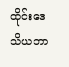ထိုင်းဒေသိယဘာ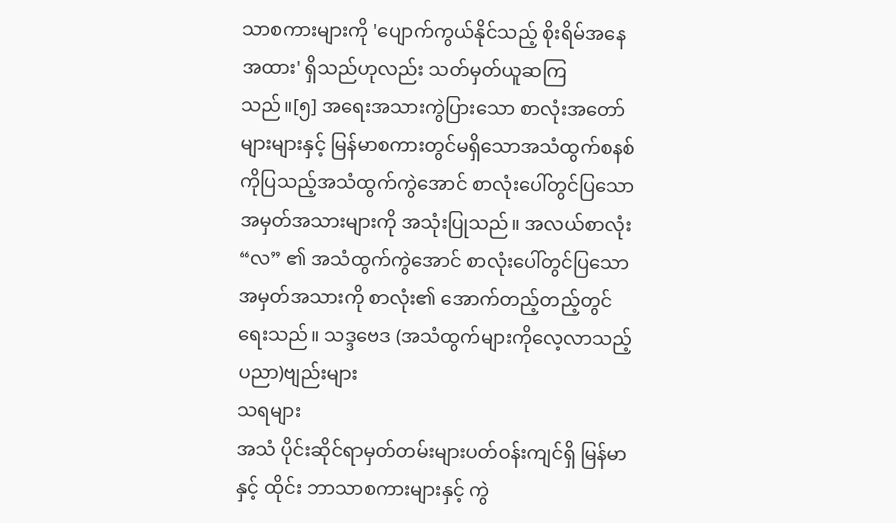သာစကားများကို 'ပျောက်ကွယ်နိုင်သည့် စိုးရိမ်အနေအထား' ရှိသည်ဟုလည်း သတ်မှတ်ယူဆကြသည်။[၅] အရေးအသားကွဲပြားသော စာလုံးအတော်များများနှင့် မြန်မာစကားတွင်မရှိသောအသံထွက်စနစ်ကိုပြသည့်အသံထွက်ကွဲအောင် စာလုံးပေါ်တွင်ပြသော အမှတ်အသားများကို အသုံးပြုသည်။ အလယ်စာလုံး “လ” ၏ အသံထွက်ကွဲအောင် စာလုံးပေါ်တွင်ပြသော အမှတ်အသားကို စာလုံး၏ အောက်တည့်တည့်တွင် ရေးသည်။ သဒ္ဒဗေဒ (အသံထွက်များကိုလေ့လာသည့်ပညာ)ဗျည်းများ
သရများ
အသံ ပိုင်းဆိုင်ရာမှတ်တမ်းများပတ်ဝန်းကျင်ရှိ မြန်မာ နှင့် ထိုင်း ဘာသာစကားများနှင့် ကွဲ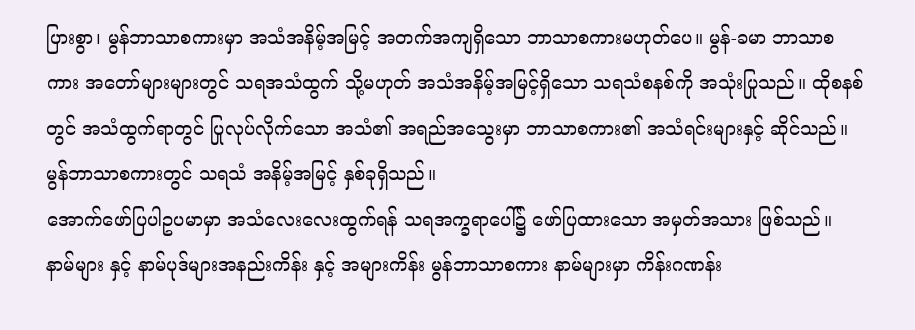ပြားစွာ၊ မွန်ဘာသာစကားမှာ အသံအနိမ့်အမြင့် အတက်အကျရှိသော ဘာသာစကားမဟုတ်ပေ။ မွန်-ခမာ ဘာသာစကား အတော်များများတွင် သရအသံထွက် သို့မဟုတ် အသံအနိမ့်အမြင့်ရှိသော သရသံစနစ်ကို အသုံးပြုသည်။ ထိုစနစ်တွင် အသံထွက်ရာတွင် ပြုလုပ်လိုက်သော အသံ၏ အရည်အသွေးမှာ ဘာသာစကား၏ အသံရင်းများနှင့် ဆိုင်သည်။ မွန်ဘာသာစကားတွင် သရသံ အနိမ့်အမြင့် နှစ်ခုရှိသည်။
အောက်ဖော်ပြပါဥပမာမှာ အသံလေးလေးထွက်ရန် သရအက္ခရာပေါ်၌ ဖော်ပြထားသော အမှတ်အသား ဖြစ်သည်။ နာမ်များ နှင့် နာမ်ပုဒ်များအနည်းကိန်း နှင့် အများကိန်း မွန်ဘာသာစကား နာမ်များမှာ ကိန်းဂဏန်း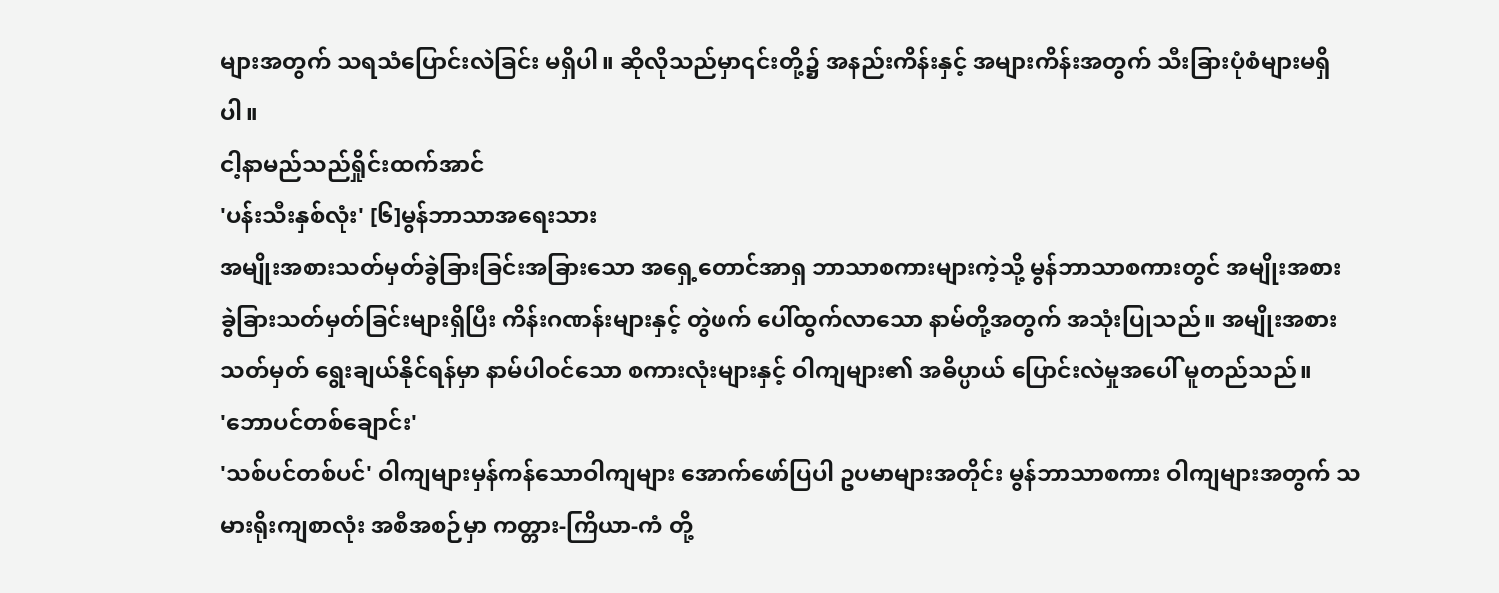များအတွက် သရသံပြောင်းလဲခြင်း မရှိပါ။ ဆိုလိုသည်မှာ၎င်းတို့၌ အနည်းကိန်းနှင့် အများကိန်းအတွက် သီးခြားပုံစံများမရှိပါ။
ငါ့နာမည်သည်ရှိုင်းထက်အာင်
'ပန်းသီးနှစ်လုံး' [၆]မွန်ဘာသာအရေးသား
အမျိုးအစားသတ်မှတ်ခွဲခြားခြင်းအခြားသော အရှေ့တောင်အာရှ ဘာသာစကားများကဲ့သို့ မွန်ဘာသာစကားတွင် အမျိုးအစား ခွဲခြားသတ်မှတ်ခြင်းများရှိပြီး ကိန်းဂဏန်းများနှင့် တွဲဖက် ပေါ်ထွက်လာသော နာမ်တို့အတွက် အသုံးပြုသည်။ အမျိုးအစားသတ်မှတ် ရွေးချယ်နိုင်ရန်မှာ နာမ်ပါဝင်သော စကားလုံးများနှင့် ဝါကျများ၏ အဓိပ္ပာယ် ပြောင်းလဲမှုအပေါ် မူတည်သည်။
'ဘောပင်တစ်ချောင်း'
'သစ်ပင်တစ်ပင်' ဝါကျများမှန်ကန်သောဝါကျများ အောက်ဖော်ပြပါ ဥပမာများအတိုင်း မွန်ဘာသာစကား ဝါကျများအတွက် သမားရိုးကျစာလုံး အစီအစဉ်မှာ ကတ္တား-ကြိယာ-ကံ တို့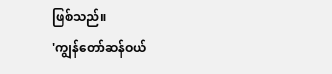ဖြစ်သည်။
'ကျွန်တော်ဆန်ဝယ်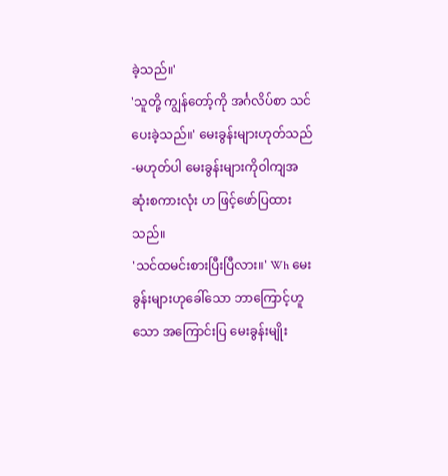ခဲ့သည်။'
'သူတို့ ကျွန်တော့်ကို အင်္ဂလိပ်စာ သင်ပေးခဲ့သည်။' မေးခွန်းများဟုတ်သည်-မဟုတ်ပါ မေးခွန်းများကိုဝါကျအဆုံးစကားလုံး ဟ ဖြင့်ဖော်ပြထားသည်။
'သင်ထမင်းစားပြီးပြီလား။' Wh မေးခွန်းများဟုခေါ်သော ဘာကြောင့်ဟူသော အကြောင်းပြ မေးခွန်းမျိုး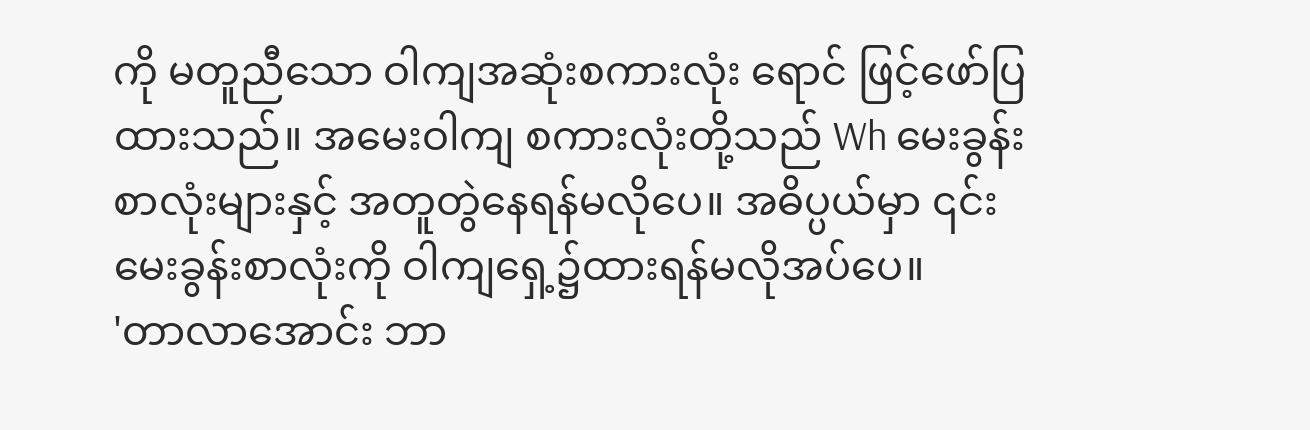ကို မတူညီသော ဝါကျအဆုံးစကားလုံး ရောင် ဖြင့်ဖော်ပြထားသည်။ အမေးဝါကျ စကားလုံးတို့သည် Wh မေးခွန်းစာလုံးများနှင့် အတူတွဲနေရန်မလိုပေ။ အဓိပ္ပယ်မှာ ၎င်းမေးခွန်းစာလုံးကို ဝါကျရှေ့၌ထားရန်မလိုအပ်ပေ။
'တာလာအောင်း ဘာ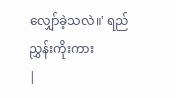လျှော်ခဲ့သလဲ။' ရည်ညွှန်းကိုးကား
|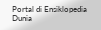Portal di Ensiklopedia Dunia